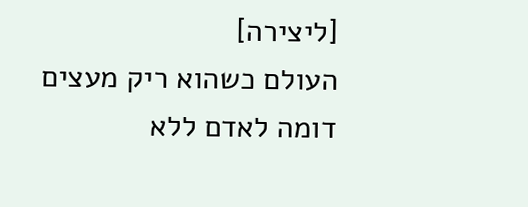[ליצירה]
העולם כשהוא ריק מעצים דומה לאדם ללא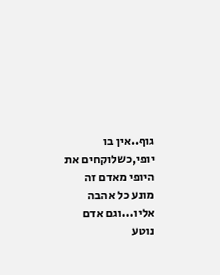גוף..אין בו יופי,כשלוקחים את היופי מאדם זה מונע כל אהבה אליו...וגם אדם נוטע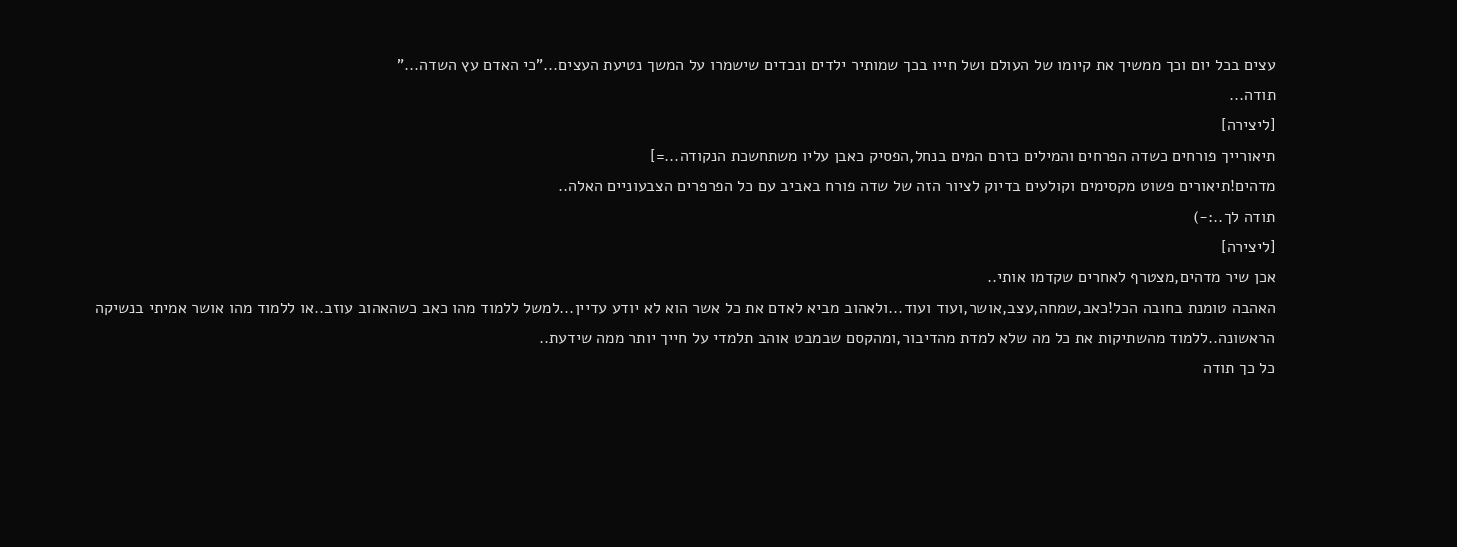עצים בכל יום וכך ממשיך את קיומו של העולם ושל חייו בכך שמותיר ילדים ונכדים שישמרו על המשך נטיעת העצים..."כי האדם עץ השדה..."
תודה...
[ליצירה]
תיאורייך פורחים כשדה הפרחים והמילים כזרם המים בנחל,הפסיק כאבן עליו משתחשכת הנקודה...=]
מדהים!תיאורים פשוט מקסימים וקולעים בדיוק לציור הזה של שדה פורח באביב עם כל הפרפרים הצבעוניים האלה..
תודה לך..:-)
[ליצירה]
אכן שיר מדהים,מצטרף לאחרים שקדמו אותי..
האהבה טומנת בחובה הכל!כאב,שמחה,עצב,אושר,ועוד ועוד...ולאהוב מביא לאדם את כל אשר הוא לא יודע עדיין...למשל ללמוד מהו כאב כשהאהוב עוזב..או ללמוד מהו אושר אמיתי בנשיקה הראשונה..ללמוד מהשתיקות את כל מה שלא למדת מהדיבור,ומהקסם שבמבט אוהב תלמדי על חייך יותר ממה שידעת..
כל כך תודה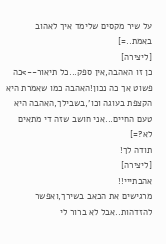על שיר מקסים שלימד איך לאהוב באמת..=]
[ליצירה]
כן זו האהבה,אין ספק...כל תיאור-->כה פשוט אך כה נכון!האהבה כמו שאמרת היא הקצפת בעוגה וכו',בשבילך,האהבה היא טעם החיים...אני חושב שזה די מתאים לא?=]
תודה לך!
[ליצירה]
אהבתייי!!
מרגישים את הכאב בשירך,ואפשר להזדהות..אבל לא ברור לי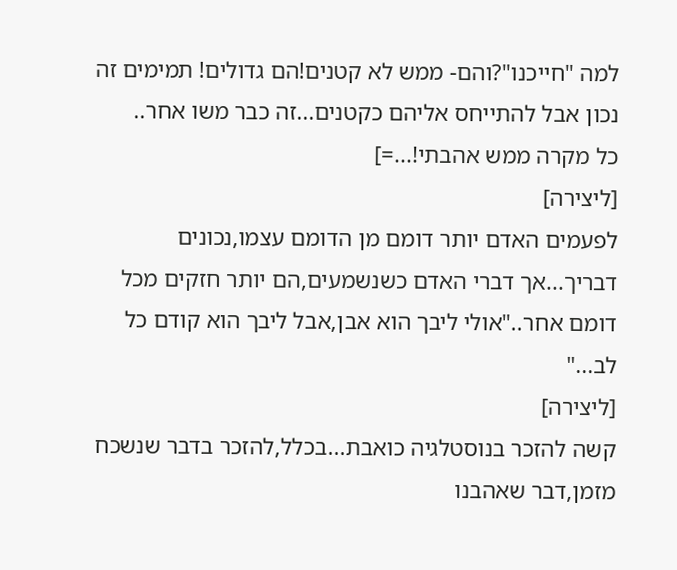למה "חייכנו"?והם- ממש לא קטנים!הם גדולים! תמימים זה נכון אבל להתייחס אליהם כקטנים...זה כבר משו אחר..
כל מקרה ממש אהבתי!...=]
[ליצירה]
לפעמים האדם יותר דומם מן הדומם עצמו,נכונים דבריך...אך דברי האדם כשנשמעים,הם יותר חזקים מכל דומם אחר.."אולי ליבך הוא אבן,אבל ליבך הוא קודם כל לב..."
[ליצירה]
קשה להזכר בנוסטלגיה כואבת...בכלל,להזכר בדבר שנשכח מזמן,דבר שאהבנו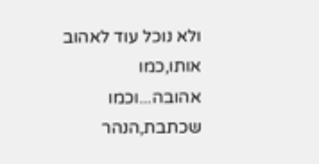ולא נוכל עוד לאהוב אותו,כמו אהובה...וכמו שכתבת,הנהר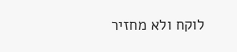לוקח ולא מחזיר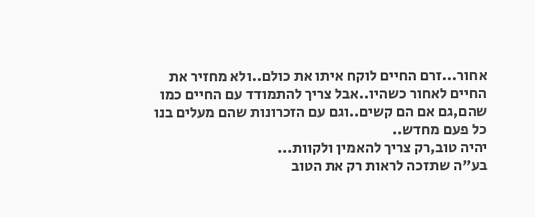אחור...זרם החיים לוקח איתו את כולם..ולא מחזיר את החיים לאחור כשהיו..אבל צריך להתמודד עם החיים כמו שהם,גם אם הם קשים..וגם עם הזכרונות שהם מעלים בנו כל פעם מחדש..
יהיה טוב,רק צריך להאמין ולקוות...
בע"ה שתזכה לראות רק את הטוב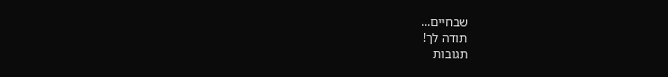שבחיים...
תודה לך!
תגובות